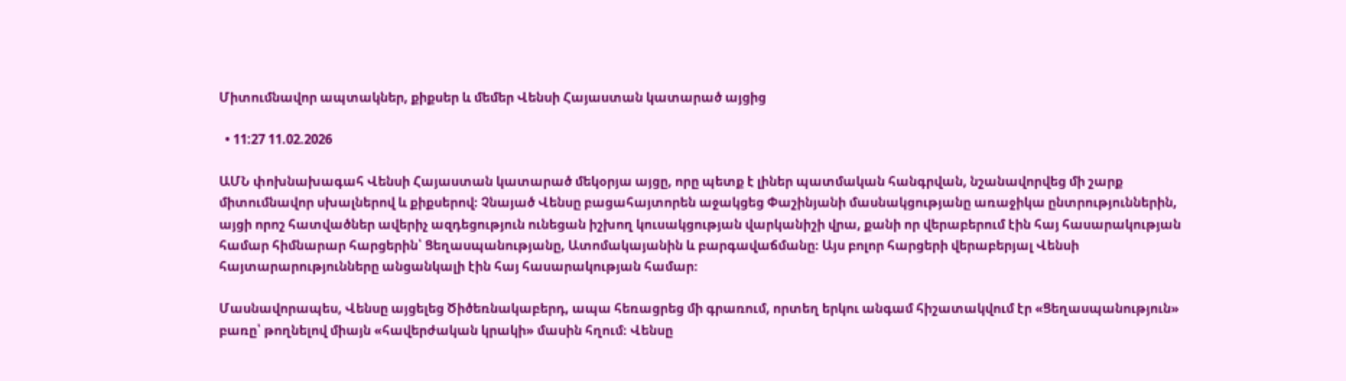Միտումնավոր ապտակներ, քիքսեր և մեմեր Վենսի Հայաստան կատարած այցից

  • 11:27 11.02.2026

ԱՄՆ փոխնախագահ Վենսի Հայաստան կատարած մեկօրյա այցը, որը պետք է լիներ պատմական հանգրվան, նշանավորվեց մի շարք միտումնավոր սխալներով և քիքսերով։ Չնայած Վենսը բացահայտորեն աջակցեց Փաշինյանի մասնակցությանը առաջիկա ընտրություններին, այցի որոշ հատվածներ ավերիչ ազդեցություն ունեցան իշխող կուսակցության վարկանիշի վրա, քանի որ վերաբերում էին հայ հասարակության համար հիմնարար հարցերին՝ Ցեղասպանությանը, Ատոմակայանին և բարգավաճմանը։ Այս բոլոր հարցերի վերաբերյալ Վենսի հայտարարությունները անցանկալի էին հայ հասարակության համար։

Մասնավորապես, Վենսը այցելեց Ծիծեռնակաբերդ, ապա հեռացրեց մի գրառում, որտեղ երկու անգամ հիշատակվում էր «Ցեղասպանություն» բառը՝ թողնելով միայն «հավերժական կրակի» մասին հղում։ Վենսը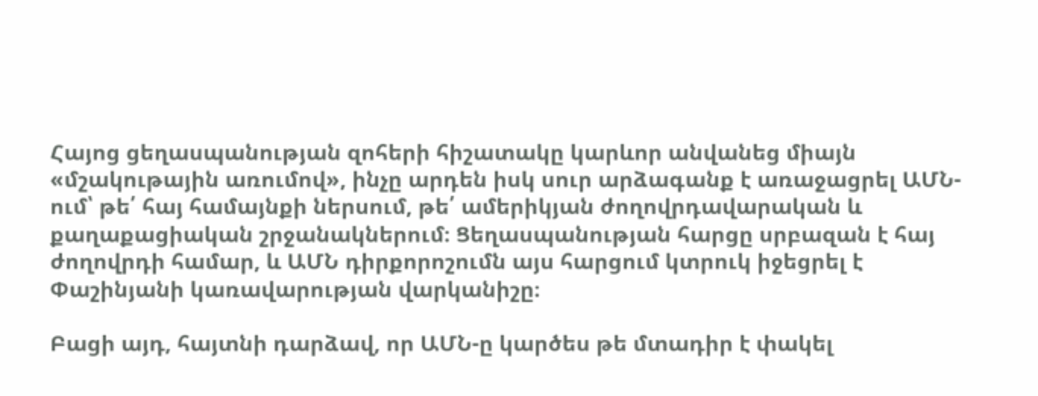Հայոց ցեղասպանության զոհերի հիշատակը կարևոր անվանեց միայն «մշակութային առումով», ինչը արդեն իսկ սուր արձագանք է առաջացրել ԱՄՆ-ում՝ թե՛ հայ համայնքի ներսում, թե՛ ամերիկյան ժողովրդավարական և քաղաքացիական շրջանակներում։ Ցեղասպանության հարցը սրբազան է հայ ժողովրդի համար, և ԱՄՆ դիրքորոշումն այս հարցում կտրուկ իջեցրել է Փաշինյանի կառավարության վարկանիշը։

Բացի այդ, հայտնի դարձավ, որ ԱՄՆ-ը կարծես թե մտադիր է փակել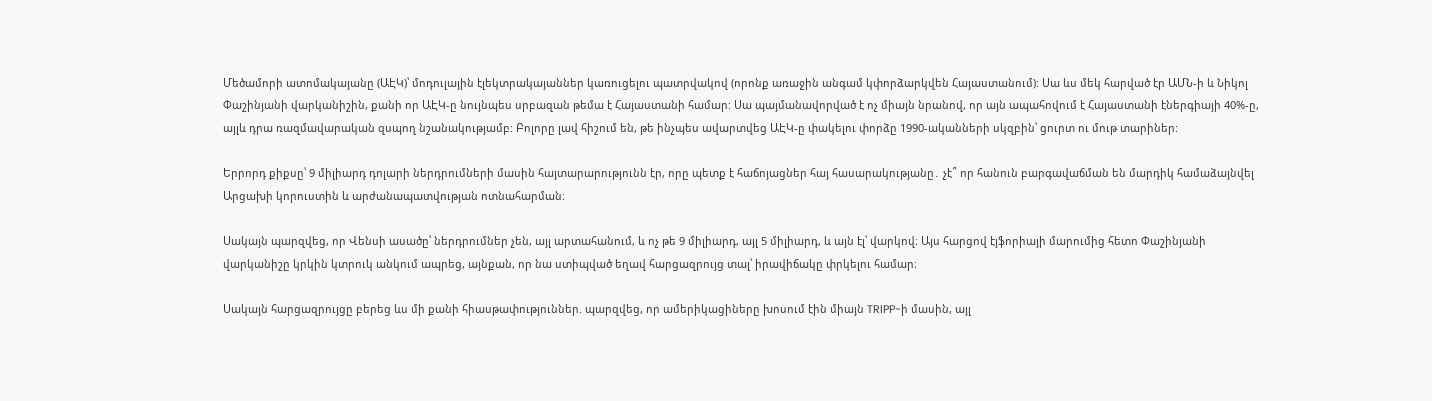Մեծամորի ատոմակայանը (ԱԷԿ)՝ մոդուլային էլեկտրակայաններ կառուցելու պատրվակով (որոնք առաջին անգամ կփորձարկվեն Հայաստանում): Սա ևս մեկ հարված էր ԱՄՆ-ի և Նիկոլ Փաշինյանի վարկանիշին, քանի որ ԱԷԿ-ը նույնպես սրբազան թեմա է Հայաստանի համար: Սա պայմանավորված է ոչ միայն նրանով, որ այն ապահովում է Հայաստանի էներգիայի 40%-ը, այլև դրա ռազմավարական զսպող նշանակությամբ: Բոլորը լավ հիշում են, թե ինչպես ավարտվեց ԱԷԿ-ը փակելու փորձը 1990-ականների սկզբին՝ ցուրտ ու մութ տարիներ:

Երրորդ քիքսը՝ 9 միլիարդ դոլարի ներդրումների մասին հայտարարությունն էր, որը պետք է հաճոյացներ հայ հասարակությանը․ չէ՞ որ հանուն բարգավաճման են մարդիկ համաձայնվել Արցախի կորուստին և արժանապատվության ոտնահարման։

Սակայն պարզվեց, որ Վենսի ասածը՝ ներդրումներ չեն, այլ արտահանում, և ոչ թե 9 միլիարդ, այլ 5 միլիարդ, և այն էլ՝ վարկով։ Այս հարցով էյֆորիայի մարումից հետո Փաշինյանի վարկանիշը կրկին կտրուկ անկում ապրեց, այնքան, որ նա ստիպված եղավ հարցազրույց տալ՝ իրավիճակը փրկելու համար։

Սակայն հարցազրույցը բերեց ևս մի քանի հիասթափություններ. պարզվեց, որ ամերիկացիները խոսում էին միայն TRIPP-ի մասին, այլ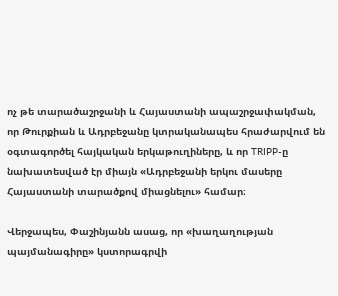ոչ թե տարածաշրջանի և Հայաստանի ապաշրջափակման, որ Թուրքիան և Ադրբեջանը կտրականապես հրաժարվում են օգտագործել հայկական երկաթուղիները, և որ TRIPP-ը նախատեսված էր միայն «Ադրբեջանի երկու մասերը Հայաստանի տարածքով միացնելու» համար։

Վերջապես, Փաշինյանն ասաց, որ «խաղաղության պայմանագիրը» կստորագրվի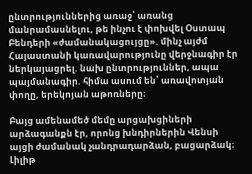ընտրություններից առաջ՝ առանց մանրամասնելու, թե ինչու է փոխվել Օստապ Բենդերի «ժամանակացույցը». մինչ այժմ Հայաստանի կառավարությունը վերջնագիր էր ներկայացրել. նախ ընտրություններ, ապա պայմանագիր. հիմա ասում են՝ առավոտյան փողը, երեկոյան աթոռները։

Բայց ամենամեծ մեմը արցախցիների արձագանքն էր, որոնց խնդիրներին Վենսի այցի ժամանակ չանդրադարձան, բացարձակ։ Լիլիթ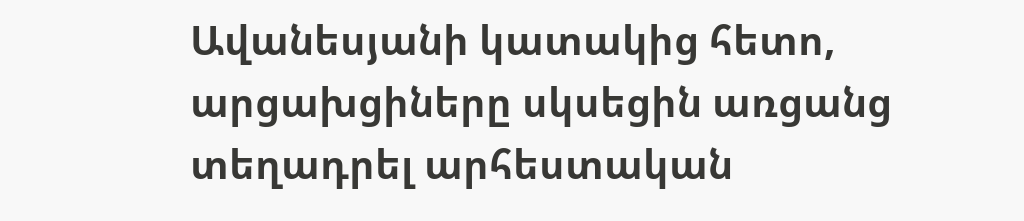Ավանեսյանի կատակից հետո, արցախցիները սկսեցին առցանց տեղադրել արհեստական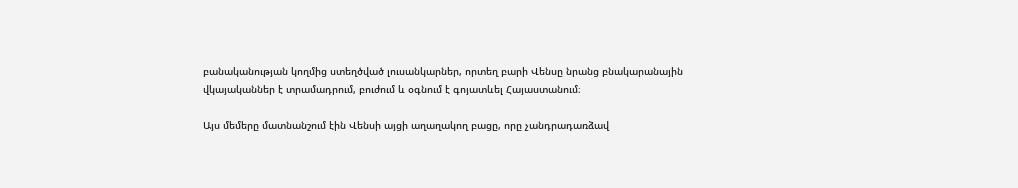բանականության կողմից ստեղծված լուսանկարներ, որտեղ բարի Վենսը նրանց բնակարանային վկայականներ է տրամադրում, բուժում և օգնում է գոյատևել Հայաստանում։

Այս մեմերը մատնանշում էին Վենսի այցի աղաղակող բացը, որը չանդրադառձավ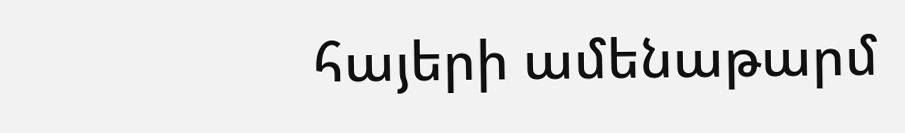հայերի ամենաթարմ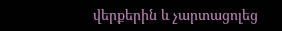վերքերին և չարտացոլեց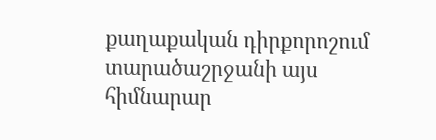քաղաքական դիրքորոշում տարածաշրջանի այս հիմնարար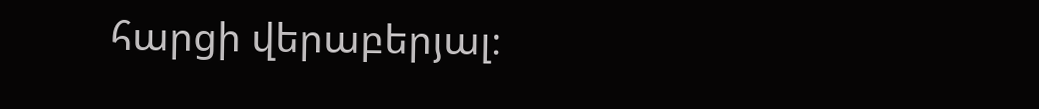հարցի վերաբերյալ։